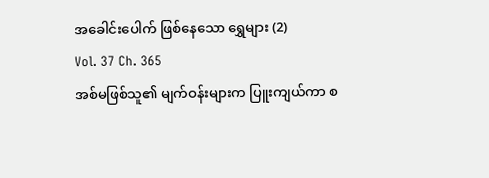အခေါင်းပေါက် ဖြစ်နေသော ရွှေများ (2)
Vol. 37 Ch. 365
အစ်မဖြစ်သူ၏ မျက်ဝန်းများက ပြူးကျယ်ကာ စ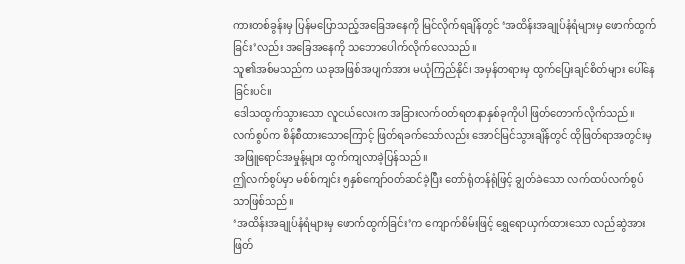ကားတစ်ခွန်းမှ ပြန်မပြောသည့်အခြေအနေကို မြင်လိုက်ရချိန်တွင် ‘အထိန်းအချုပ်နံရံများမှ ဖောက်ထွက်ခြင်း’လည်း အခြေအနေကို သဘောပေါက်လိုက်လေသည်။
သူ၏အစ်မသည်က ယခုအဖြစ်အပျက်အား မယုံကြည်နိုင်၊ အမှန်တရားမှ ထွက်ပြေးချင်စိတ်များ ပေါ်နေခြင်းပင်။
ဒေါသထွက်သွားသော လူငယ်လေးက အခြားလက်ဝတ်ရတနာနှစ်ခုကိုပါ ဖြတ်တောက်လိုက်သည်။
လက်စွပ်က စိန်စီထားသောကြောင့် ဖြတ်ရခက်သော်လည်း အောင်မြင်သွားချိန်တွင် ထိုဖြတ်ရာအတွင်းမှ အဖြူရောင်အမှုန့်များ ထွက်ကျလာခဲ့ပြန်သည်။
ဤလက်စွပ်မှာ မစ်စ်ကျင်း ၅နှစ်ကျော်ဝတ်ဆင်ခဲ့ပြီး တော်ရုံတန်ရုံဖြင့် ချွတ်ခဲသော လက်ထပ်လက်စွပ်သာဖြစ်သည်။
‘အထိန်းအချုပ်နံရံများမှ ဖောက်ထွက်ခြင်း’က ကျောက်စိမ်းဖြင့် ရွှေရောယှက်ထားသော လည်ဆွဲအား ဖြတ်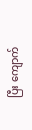ပြီး ကျောက်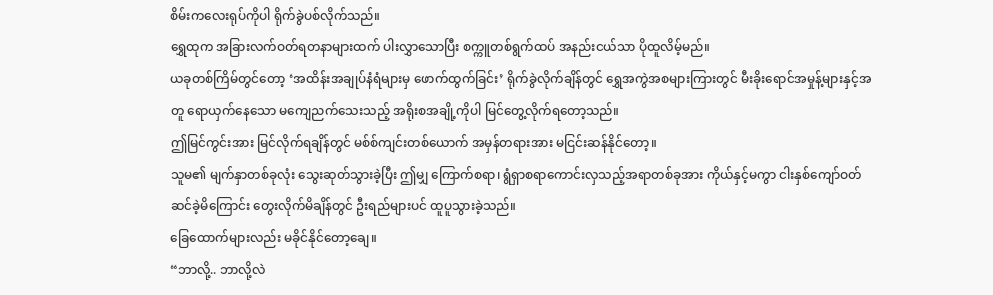စိမ်းကလေးရုပ်ကိုပါ ရိုက်ခွဲပစ်လိုက်သည်။
ရွှေထုက အခြားလက်ဝတ်ရတနာများထက် ပါးလွှာသောပြီး စက္ကူတစ်ရွက်ထပ် အနည်းငယ်သာ ပိုထူလိမ့်မည်။
ယခုတစ်ကြိမ်တွင်တော့ ‘အထိန်းအချုပ်နံရံများမှ ဖောက်ထွက်ခြင်း’ ရိုက်ခွဲလိုက်ချိန်တွင် ရွှေအကွဲအစများကြားတွင် မီးခိုးရောင်အမှုန့်များနှင့်အတူ ရောယှက်နေသော မကျေညက်သေးသည့် အရိုးစအချို့ကိုပါ မြင်တွေ့လိုက်ရတော့သည်။
ဤမြင်ကွင်းအား မြင်လိုက်ရချိန်တွင် မစ်စ်ကျင်းတစ်ယောက် အမှန်တရားအား မငြင်းဆန်နိုင်တော့။
သူမ၏ မျက်နှာတစ်ခုလုံး သွေးဆုတ်သွားခဲ့ပြီး ဤမျှ ကြောက်စရာ၊ ရွံရှာစရာကောင်းလှသည့်အရာတစ်ခုအား ကိုယ်နှင့်မကွာ ငါးနှစ်ကျော်ဝတ်ဆင်ခဲ့မိကြောင်း တွေးလိုက်မိချိန်တွင် ဦးရည်များပင် ထူပူသွားခဲ့သည်။
ခြေထောက်များလည်း မခိုင်နိုင်တော့ချေ။
“ဘာလို့.. ဘာလို့လဲ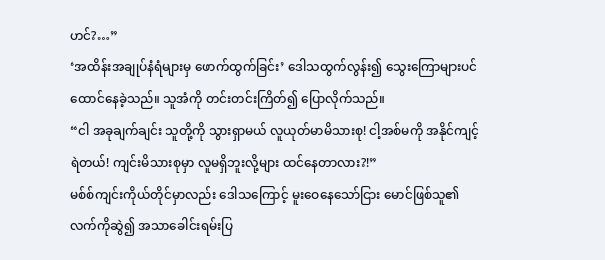ဟင်?…”
‘အထိန်းအချုပ်နံရံများမှ ဖောက်ထွက်ခြင်း’ ဒေါသထွက်လွန်း၍ သွေးကြောများပင် ထောင်နေခဲ့သည်။ သူအံကို တင်းတင်းကြိတ်၍ ပြောလိုက်သည်။
“ငါ အခုချက်ချင်း သူတို့ကို သွားရှာမယ် လူယုတ်မာမိသားစု! ငါ့အစ်မကို အနိုင်ကျင့်ရဲတယ်! ကျင်းမိသားစုမှာ လူမရှိဘူးလို့များ ထင်နေတာလား?!”
မစ်စ်ကျင်းကိုယ်တိုင်မှာလည်း ဒေါသကြောင့် မူးဝေနေသော်ငြား မောင်ဖြစ်သူ၏ လက်ကိုဆွဲ၍ အသာခေါင်းရမ်းပြ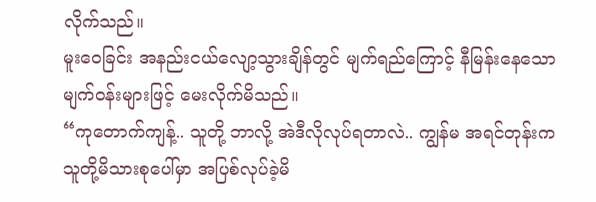လိုက်သည်။
မူးဝေခြင်း အနည်းငယ်လျော့သွားချိန်တွင် မျက်ရည်ကြောင့် နီမြန်းနေသော မျက်ဝန်းများဖြင့် မေးလိုက်မိသည်။
“ကုတောက်ကျန့်.. သူတို့ ဘာလို့ အဲဒီလိုလုပ်ရတာလဲ.. ကျွန်မ အရင်တုန်းက သူတို့မိသားစုပေါ်မှာ အပြစ်လုပ်ခဲ့မိ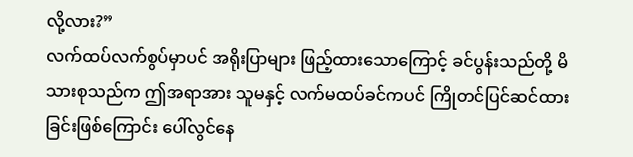လို့လား?”
လက်ထပ်လက်စွပ်မှာပင် အရိုးပြာများ ဖြည့်ထားသောကြောင့် ခင်ပွန်းသည်တို့ မိသားစုသည်က ဤအရာအား သူမနှင့် လက်မထပ်ခင်ကပင် ကြိုတင်ပြင်ဆင်ထားခြင်းဖြစ်ကြောင်း ပေါ်လွင်နေ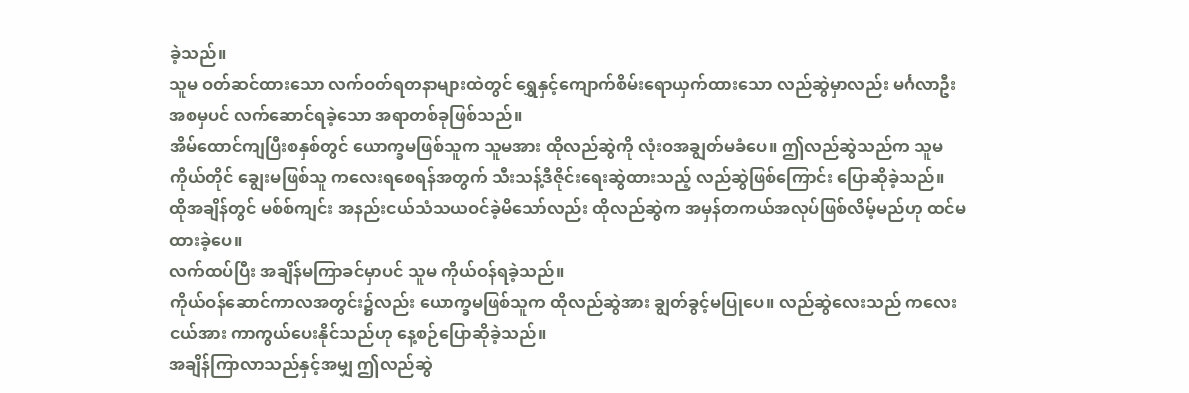ခဲ့သည်။
သူမ ဝတ်ဆင်ထားသော လက်ဝတ်ရတနာများထဲတွင် ရွှေနှင့်ကျောက်စိမ်းရောယှက်ထားသော လည်ဆွဲမှာလည်း မင်္ဂလာဦးအစမှပင် လက်ဆောင်ရခဲ့သော အရာတစ်ခုဖြစ်သည်။
အိမ်ထောင်ကျပြီးစနှစ်တွင် ယောက္ခမဖြစ်သူက သူမအား ထိုလည်ဆွဲကို လုံးဝအချွတ်မခံပေ။ ဤလည်ဆွဲသည်က သူမကိုယ်တိုင် ချွေးမဖြစ်သူ ကလေးရစေရန်အတွက် သီးသန့်ဒီဇိုင်းရေးဆွဲထားသည့် လည်ဆွဲဖြစ်ကြောင်း ပြောဆိုခဲ့သည်။
ထိုအချိန်တွင် မစ်စ်ကျင်း အနည်းငယ်သံသယဝင်ခဲ့မိသော်လည်း ထိုလည်ဆွဲက အမှန်တကယ်အလုပ်ဖြစ်လိမ့်မည်ဟု ထင်မထားခဲ့ပေ။
လက်ထပ်ပြီး အချိန်မကြာခင်မှာပင် သူမ ကိုယ်ဝန်ရခဲ့သည်။
ကိုယ်ဝန်ဆောင်ကာလအတွင်း၌လည်း ယောက္ခမဖြစ်သူက ထိုလည်ဆွဲအား ချွတ်ခွင့်မပြုပေ။ လည်ဆွဲလေးသည် ကလေးငယ်အား ကာကွယ်ပေးနိုင်သည်ဟု နေ့စဉ်ပြောဆိုခဲ့သည်။
အချိန်ကြာလာသည်နှင့်အမျှ ဤလည်ဆွဲ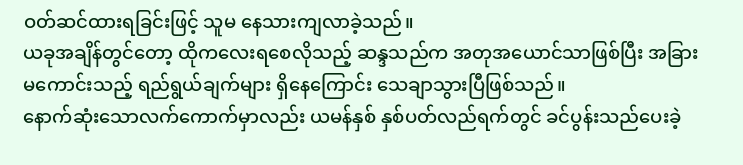ဝတ်ဆင်ထားရခြင်းဖြင့် သူမ နေသားကျလာခဲ့သည်။
ယခုအချိန်တွင်တော့ ထိုကလေးရစေလိုသည့် ဆန္ဒသည်က အတုအယောင်သာဖြစ်ပြီး အခြားမကောင်းသည့် ရည်ရွယ်ချက်များ ရှိနေကြောင်း သေချာသွားပြီဖြစ်သည်။
နောက်ဆုံးသောလက်ကောက်မှာလည်း ယမန်နှစ် နှစ်ပတ်လည်ရက်တွင် ခင်ပွန်းသည်ပေးခဲ့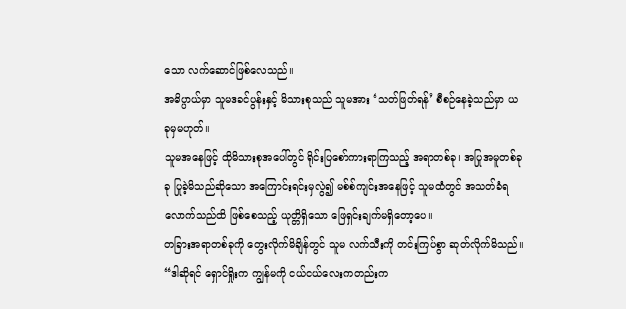သော လက်ဆောင်ဖြစ်လေသည်။
အဓိပ္ပာယ်မှာ သူမဒခင်ပွန်းနှင့် မိသားစုသည် သူမအား ‘သတ်ဖြတ်ရန်’ စီစဉ်နေခဲ့သည်မှာ ယခုမှမဟုတ်။
သူမအနေဖြင့် ထိုမိသားစုအပေါ်တွင် ရိုင်းပြစော်ကားရာကြသည့် အရာတစ်ခု၊ အပြုအမူတစ်ခုခု ပြုခဲ့မိသည်ဆိုသော အကြောင်းရင်းမှလွဲ၍ မစ်စ်ကျင်းအနေဖြင့် သူမထံတွင် အသတ်ခံရလောက်သည်ထိ ဖြစ်စေသည့် ယုတ္တိရှိသော ဖြေရှင်းချက်မရှိတော့ပေ။
တခြားအရာတစ်ခုကို တွေးလိုက်မိချိန်တွင် သူမ လက်သီးကို တင်းကြပ်စွာ ဆုတ်လိုက်မိသည်။
“ဒါဆိုရင် ရှောင်ရှိုးက ကျွန်မကို ငယ်ငယ်လေးကတည်းက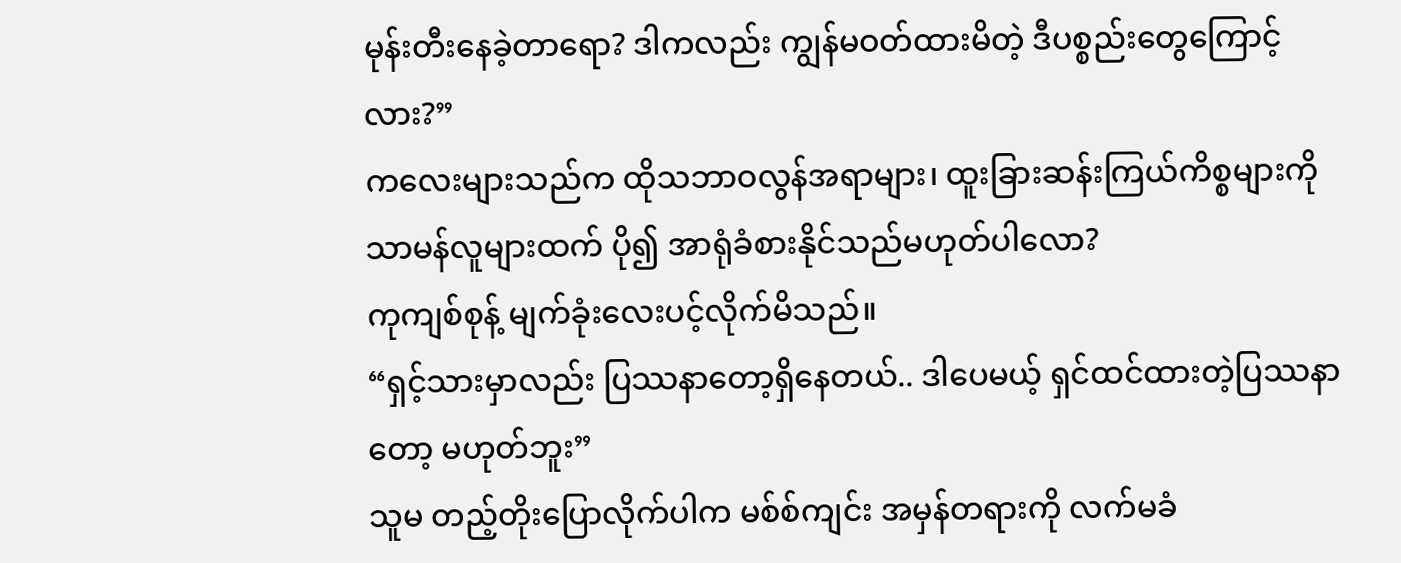မုန်းတီးနေခဲ့တာရော? ဒါကလည်း ကျွန်မဝတ်ထားမိတဲ့ ဒီပစ္စည်းတွေကြောင့်လား?”
ကလေးများသည်က ထိုသဘာဝလွန်အရာများ၊ ထူးခြားဆန်းကြယ်ကိစ္စများကို သာမန်လူများထက် ပို၍ အာရုံခံစားနိုင်သည်မဟုတ်ပါလော?
ကုကျစ်စုန့် မျက်ခုံးလေးပင့်လိုက်မိသည်။
“ရှင့်သားမှာလည်း ပြဿနာတော့ရှိနေတယ်.. ဒါပေမယ့် ရှင်ထင်ထားတဲ့ပြဿနာတော့ မဟုတ်ဘူး”
သူမ တည့်တိုးပြောလိုက်ပါက မစ်စ်ကျင်း အမှန်တရားကို လက်မခံ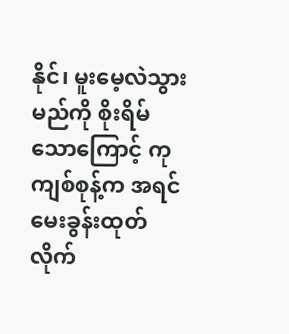နိုင်၊ မူးမေ့လဲသွားမည်ကို စိုးရိမ်သောကြောင့် ကုကျစ်စုန့်က အရင်မေးခွန်းထုတ်လိုက်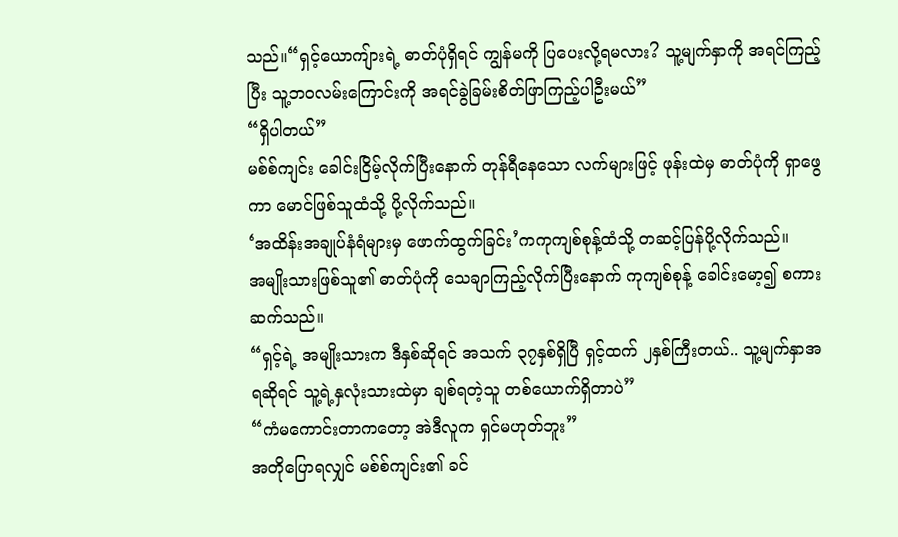သည်။“ရှင့်ယောကျ်ားရဲ့ ဓာတ်ပုံရှိရင် ကျွန်မကို ပြပေးလို့ရမလား? သူ့မျက်နှာကို အရင်ကြည့်ပြီး သူ့ဘဝလမ်းကြောင်းကို အရင်ခွဲခြမ်းစိတ်ဖြာကြည့်ပါဦးမယ်”
“ရှိပါတယ်”
မစ်စ်ကျင်း ခေါင်းငြိမ့်လိုက်ပြီးနောက် တုန်ရီနေသော လက်များဖြင့် ဖုန်းထဲမှ ဓာတ်ပုံကို ရှာဖွေကာ မောင်ဖြစ်သူထံသို့ ပို့လိုက်သည်။
‘အထိန်းအချုပ်နံရံများမှ ဖောက်ထွက်ခြင်း’ကကုကျစ်စုန့်ထံသို့ တဆင့်ပြန်ပို့လိုက်သည်။
အမျိုးသားဖြစ်သူ၏ ဓာတ်ပုံကို သေချာကြည့်လိုက်ပြီးနောက် ကုကျစ်စုန့် ခေါင်းမော့၍ စကားဆက်သည်။
“ရှင့်ရဲ့ အမျိုးသားက ဒီနှစ်ဆိုရင် အသက် ၃၇နှစ်ရှိပြီ ရှင့်ထက် ၂နှစ်ကြီးတယ်.. သူ့မျက်နှာအရဆိုရင် သူ့ရဲ့နှလုံးသားထဲမှာ ချစ်ရတဲ့သူ တစ်ယောက်ရှိတာပဲ”
“ကံမကောင်းတာကတော့ အဲဒီလူက ရှင်မဟုတ်ဘူး”
အတိုပြောရလျှင် မစ်စ်ကျင်း၏ ခင်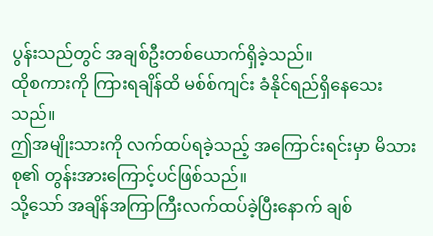ပွန်းသည်တွင် အချစ်ဦးတစ်ယောက်ရှိခဲ့သည်။
ထိုစကားကို ကြားရချိန်ထိ မစ်စ်ကျင်း ခံနိုင်ရည်ရှိနေသေးသည်။
ဤအမျိုးသားကို လက်ထပ်ရခဲ့သည့် အကြောင်းရင်းမှာ မိသားစု၏ တွန်းအားကြောင့်ပင်ဖြစ်သည်။
သို့သော် အချိန်အကြာကြီးလက်ထပ်ခဲ့ပြီးနောက် ချစ်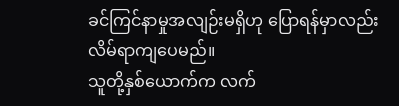ခင်ကြင်နာမှုအလျဉ်းမရှိဟု ပြောရန်မှာလည်း လိမ်ရာကျပေမည်။
သူတို့နှစ်ယောက်က လက်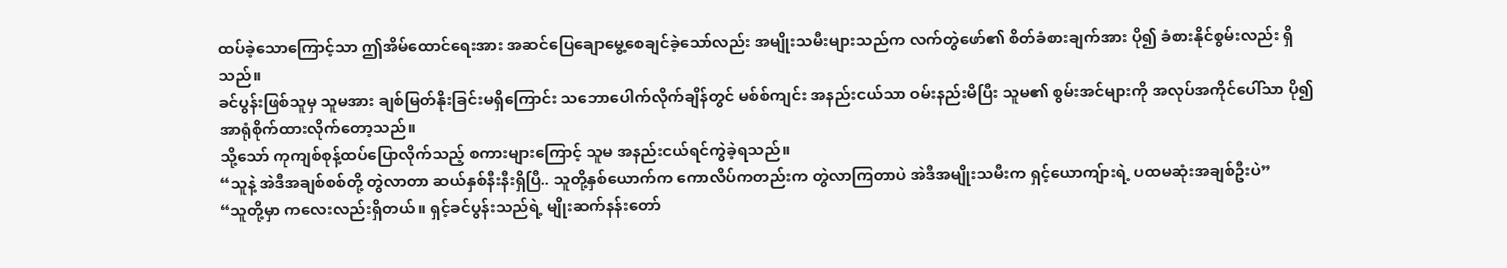ထပ်ခဲ့သောကြောင့်သာ ဤအိမ်ထောင်ရေးအား အဆင်ပြေချောမွေ့စေချင်ခဲ့သော်လည်း အမျိုးသမီးများသည်က လက်တွဲဖော်၏ စိတ်ခံစားချက်အား ပို၍ ခံစားနိုင်စွမ်းလည်း ရှိသည်။
ခင်ပွန်းဖြစ်သူမှ သူမအား ချစ်မြတ်နိုးခြင်းမရှိကြောင်း သဘောပေါက်လိုက်ချိန်တွင် မစ်စ်ကျင်း အနည်းငယ်သာ ဝမ်းနည်းမိပြီး သူမ၏ စွမ်းအင်များကို အလုပ်အကိုင်ပေါ်သာ ပို၍ အာရုံစိုက်ထားလိုက်တော့သည်။
သို့သော် ကုကျစ်စုန့်ထပ်ပြောလိုက်သည့် စကားများကြောင့် သူမ အနည်းငယ်ရင်ကွဲခဲ့ရသည်။
“သူနဲ့ အဲဒီအချစ်စစ်တို့ တွဲလာတာ ဆယ်နှစ်နီးနီးရှိပြီ.. သူတို့နှစ်ယောက်က ကောလိပ်ကတည်းက တွဲလာကြတာပဲ အဲဒီအမျိုးသမီးက ရှင့်ယောကျ်ားရဲ့ ပထမဆုံးအချစ်ဦးပဲ”
“သူတို့မှာ ကလေးလည်းရှိတယ်။ ရှင့်ခင်ပွန်းသည်ရဲ့ မျိုးဆက်နန်းတော်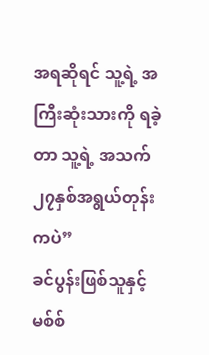အရဆိုရင် သူ့ရဲ့ အကြီးဆုံးသားကို ရခဲ့တာ သူ့ရဲ့ အသက် ၂၇နှစ်အရွယ်တုန်းကပဲ”
ခင်ပွန်းဖြစ်သူနှင့် မစ်စ်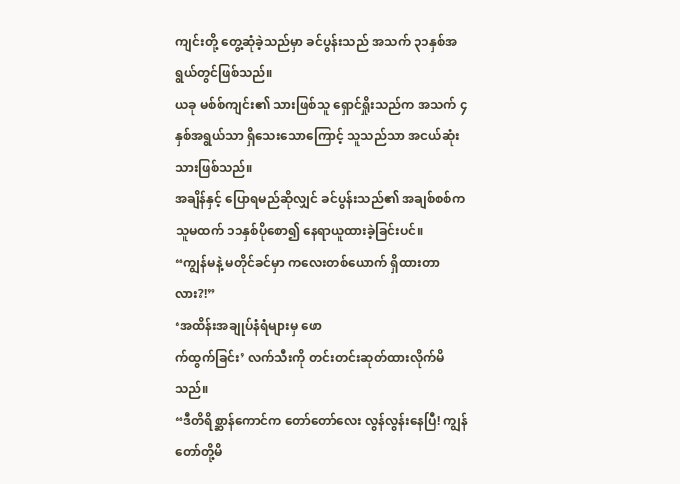ကျင်းတို့ တွေ့ဆုံခဲ့သည်မှာ ခင်ပွန်းသည် အသက် ၃၁နှစ်အရွယ်တွင်ဖြစ်သည်။
ယခု မစ်စ်ကျင်း၏ သားဖြစ်သူ ရှောင်ရှိုးသည်က အသက် ၄နှစ်အရွယ်သာ ရှိသေးသောကြောင့် သူသည်သာ အငယ်ဆုံးသားဖြစ်သည်။
အချိန်နှင့် ပြောရမည်ဆိုလျှင် ခင်ပွန်းသည်၏ အချစ်စစ်က သူမထက် ၁၁နှစ်ပိုစော၍ နေရာယူထားခဲ့ခြင်းပင်။
“ကျွန်မနဲ့ မတိုင်ခင်မှာ ကလေးတစ်ယောက် ရှိထားတာလား?!”
‘အထိန်းအချုပ်နံရံများမှ ဖော
က်ထွက်ခြင်း’ လက်သီးကို တင်းတင်းဆုတ်ထားလိုက်မိသည်။
“ဒီတိရိစ္ဆာန်ကောင်က တော်တော်လေး လွန်လွန်းနေပြီ! ကျွန်တော်တို့မိ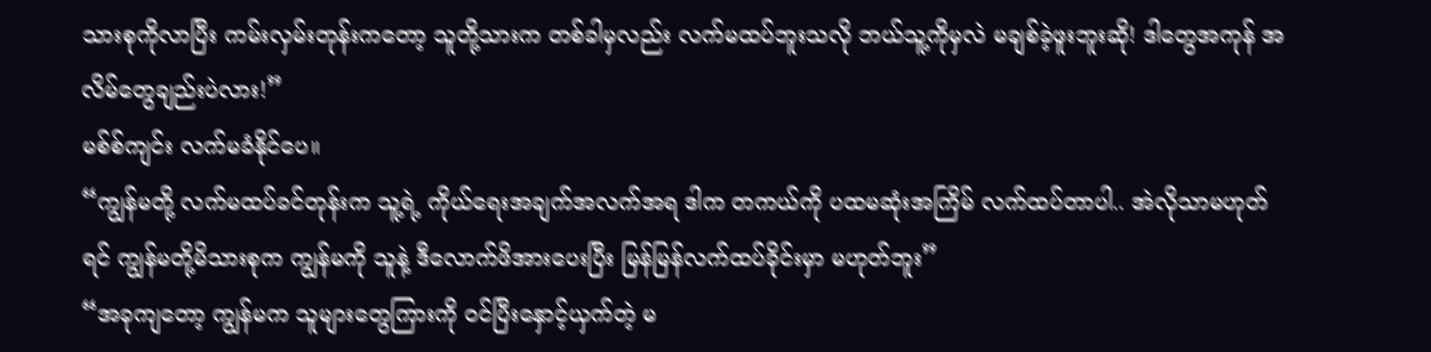သားစုကိုလာပြီး ကမ်းလှမ်းတုန်းကတော့ သူတို့သားက တစ်ခါမှလည်း လက်မထပ်ဘူးသလို ဘယ်သူ့ကိုမှလဲ မချစ်ခဲ့ဖူးဘူးဆို! ဒါတွေအကုန် အလိမ်တွေချည်းပဲလား!”
မစ်စ်ကျင်း လက်မခံနိုင်ပေ။
“ကျွန်မတို့ လက်မထပ်ခင်တုန်းက သူ့ရဲ့ ကိုယ်ရေးအချက်အလက်အရ ဒါက တကယ်ကို ပထမဆုံးအကြိမ် လက်ထပ်တာပါ.. အဲလိုသာမဟုတ်ရင် ကျွန်မတို့မိသားစုက ကျွန်မကို သူနဲ့ ဒီလောက်ဖိအားပေးပြီး မြန်မြန်လက်ထပ်ခိုင်းမှာ မဟုတ်ဘူး”
“အခုကျတော့ ကျွန်မက သူများတွေကြားကို ဝင်ပြီးနှောင့်ယှက်တဲ့ မ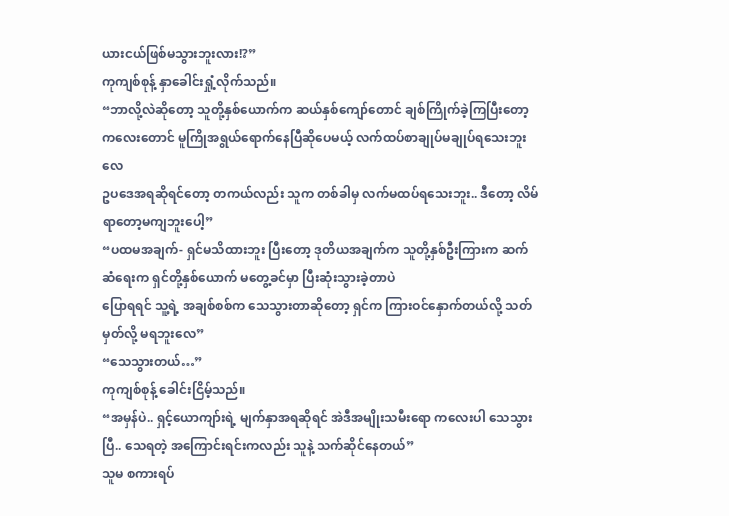ယားငယ်ဖြစ်မသွားဘူးလား!?”
ကုကျစ်စုန့် နှာခေါင်းရှုံ့လိုက်သည်။
“ဘာလို့လဲဆိုတော့ သူတို့နှစ်ယောက်က ဆယ်နှစ်ကျော်တောင် ချစ်ကြိုက်ခဲ့ကြပြီးတော့ ကလေးတောင် မူကြိုအရွယ်ရောက်နေပြီဆိုပေမယ့် လက်ထပ်စာချုပ်မချုပ်ရသေးဘူးလေ
ဥပဒေအရဆိုရင်တော့ တကယ်လည်း သူက တစ်ခါမှ လက်မထပ်ရသေးဘူး.. ဒီတော့ လိမ်ရာတော့မကျဘူးပေါ့”
“ပထမအချက်- ရှင်မသိထားဘူး ပြီးတော့ ဒုတိယအချက်က သူတို့နှစ်ဦးကြားက ဆက်ဆံရေးက ရှင်တို့နှစ်ယောက် မတွေ့ခင်မှာ ပြီးဆုံးသွားခဲ့တာပဲ
ပြောရရင် သူ့ရဲ့ အချစ်စစ်က သေသွားတာဆိုတော့ ရှင်က ကြားဝင်နှောက်တယ်လို့ သတ်မှတ်လို့ မရဘူးလေ”
“သေသွားတယ်…”
ကုကျစ်စုန့် ခေါင်းငြိမ့်သည်။
“အမှန်ပဲ.. ရှင့်ယောကျာ်းရဲ့ မျက်နှာအရဆိုရင် အဲဒီအမျိုးသမီးရော ကလေးပါ သေသွားပြီ.. သေရတဲ့ အကြောင်းရင်းကလည်း သူနဲ့ သက်ဆိုင်နေတယ်”
သူမ စကားရပ်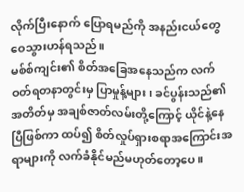လိုက်ပြီးနောက် ပြောရမည်ကို အနည်းငယ်တွေဝေသွားဟန်ရသည်။
မစ်စ်ကျင်း၏ စိတ်အခြေအနေသည်က လက်ဝတ်ရတနာတွင်းမှ ပြာမှုန့်များ၊ ခင်ပွန်းသည်၏ အတိတ်မှ အချစ်ဇာတ်လမ်းတို့ကြောင့် ယိုင်နဲ့နေပြီဖြစ်ကာ ထပ်၍ စိတ်လှုပ်ရှားစရာအကြောင်းအရာများကို လက်ခံနိုင်မည်မဟုတ်တော့ပေ။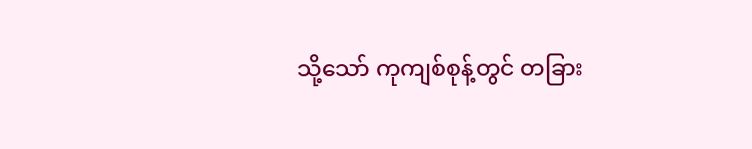သို့သော် ကုကျစ်စုန့်တွင် တခြား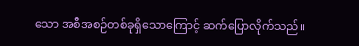သော အစီအစဉ်တစ်ခုရှိသောကြောင့် ဆက်ပြောလိုက်သည်။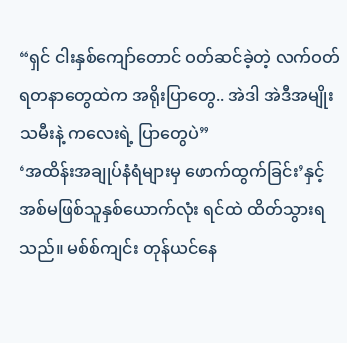“ရှင် ငါးနှစ်ကျော်တောင် ဝတ်ဆင်ခဲ့တဲ့ လက်ဝတ်ရတနာတွေထဲက အရိုးပြာတွေ.. အဲဒါ အဲဒီအမျိုးသမီးနဲ့ ကလေးရဲ့ ပြာတွေပဲ”
‘အထိန်းအချုပ်နံရံများမှ ဖောက်ထွက်ခြင်း’နှင့် အစ်မဖြစ်သူနှစ်ယောက်လုံး ရင်ထဲ ထိတ်သွားရသည်။ မစ်စ်ကျင်း တုန်ယင်နေ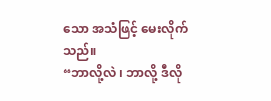သော အသံဖြင့် မေးလိုက်သည်။
“ဘာလို့လဲ ၊ ဘာလို့ ဒီလို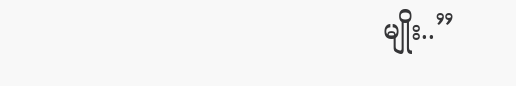မျိုး..”